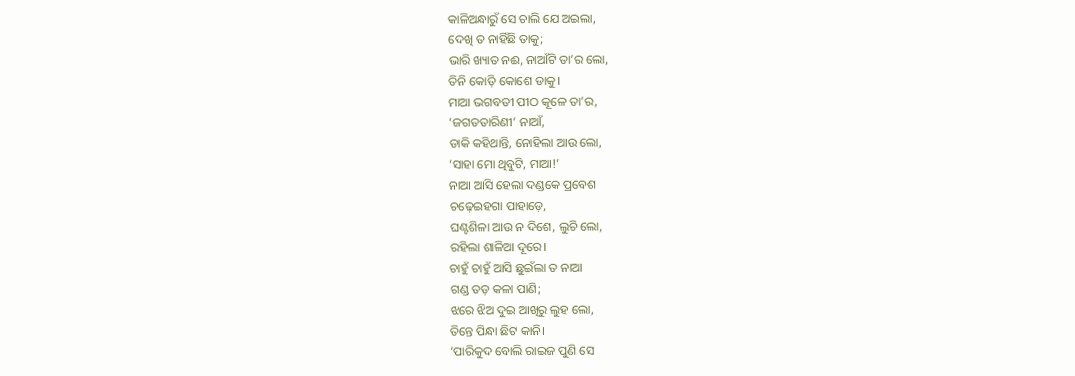କାଳିଅନ୍ଧାରୁଁ ସେ ଚାଲି ଯେ ଅଇଲା,
ଦେଖି ତ ନାହିଁଛି ତାକୁ;
ଭାରି ଖ୍ୟାତ ନଈ, ନାଆଁଟି ତା’ର ଲୋ,
ତିନି କୋଡ଼ି କୋଶେ ଡାକୁ।
ମାଆ ଭଗବତୀ ପୀଠ କୂଳେ ତା’ର,
‘ଜଗତତାରିଣୀ’ ନାଆଁ,
ଡାକି କହିଥାନ୍ତି, ନୋହିଲା ଆଉ ଲୋ,
‘ସାହା ମୋ ଥିବୁଟି, ମାଆ!’
ନାଆ ଆସି ହେଲା ଦଣ୍ଡକେ ପ୍ରବେଶ
ଚଢ଼େଇହଗା ପାହାଡ଼େ,
ଘଣ୍ଟଶିଳା ଆଉ ନ ଦିଶେ, ଲୁଚି ଲୋ,
ରହିଲା ଶାଳିଆ ଦୂରେ।
ଚାହୁଁ ଚାହୁଁ ଆସି ଛୁଇଁଲା ତ ନାଆ
ଗଣ୍ଡ ତଡ଼ କଳା ପାଣି;
ଝରେ ଝିଅ ଦୁଇ ଆଖିରୁ ଲୁହ ଲୋ,
ତିନ୍ତେ ପିନ୍ଧା ଛିଟ କାନି।
‘ପାରିକୁଦ ବୋଲି ରାଇଜ ପୁଣି ସେ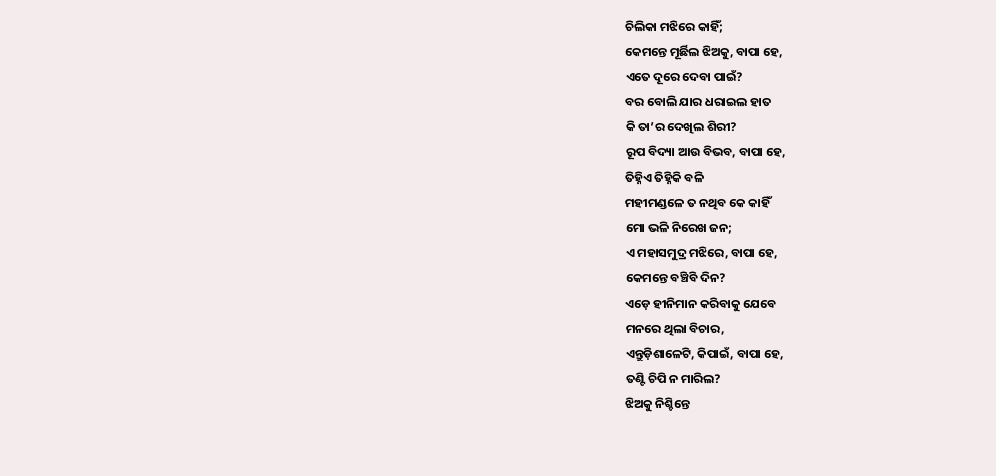ଚିଲିକା ମଝିରେ କାହିଁ;
କେମନ୍ତେ ମୂର୍ଛିଲ ଝିଅକୁ, ବାପା ହେ,
ଏତେ ଦୂରେ ଦେବା ପାଇଁ?
ବର ବୋଲି ଯାର ଧରାଇଲ ହାତ
କି ତା’ର ଦେଖିଲ ଶିରୀ?
ରୂପ ବିଦ୍ୟା ଆଉ ବିଭବ, ବାପା ହେ,
ତିହ୍ନିଏ ତିହ୍ନିକି ବଳି
ମହୀମଣ୍ଡଳେ ତ ନଥିବ କେ କାହିଁ
ମୋ ଭଳି ନିରେଖ ଜନ;
ଏ ମହାସମୁଦ୍ର ମଝିରେ, ବାପା ହେ,
କେମନ୍ତେ ବଞ୍ଚିବି ଦିନ?
ଏଡ଼େ ହୀନିମାନ କରିବାକୁ ଯେବେ
ମନରେ ଥିଲା ବିଚାର,
ଏନ୍ତୁଡ଼ିଶାଳେଟି, କିପାଇଁ, ବାପା ହେ,
ତଣ୍ଟି ଚିପି ନ ମାରିଲ?
ଝିଅକୁ ନିଶ୍ଚିନ୍ତେ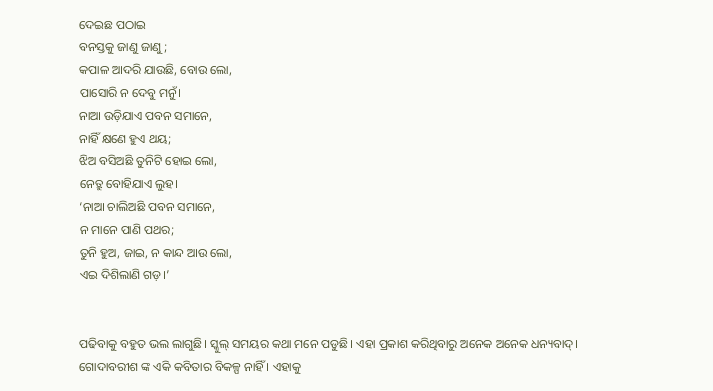ଦେଇଛ ପଠାଇ
ବନସ୍ତକୁ ଜାଣୁ ଜାଣୁ;
କପାଳ ଆଦରି ଯାଉଛି, ବୋଉ ଲୋ,
ପାସୋରି ନ ଦେବୁ ମନୁଁ।
ନାଆ ଉଡ଼ିଯାଏ ପବନ ସମାନେ,
ନାହିଁ କ୍ଷଣେ ହୁଏ ଥୟ;
ଝିଅ ବସିଅଛି ତୁନିଟି ହୋଇ ଲୋ,
ନେତ୍ରୁ ବୋହିଯାଏ ଲୁହ।
‘ନାଆ ଚାଲିଅଛି ପବନ ସମାନେ,
ନ ମାନେ ପାଣି ପଥର;
ତୁନି ହୁଅ, ଜାଇ, ନ କାନ୍ଦ ଆଉ ଲୋ,
ଏଇ ଦିଶିଲାଣି ଗଡ଼।’


ପଢିବାକୁ ବହୁତ ଭଲ ଲାଗୁଛି। ସ୍କୁଲ୍ ସମୟର କଥା ମନେ ପଡୁଛି। ଏହା ପ୍ରକାଶ କରିଥିବାରୁ ଅନେକ ଅନେକ ଧନ୍ୟବାଦ୍।
ଗୋଦାବରୀଶ ଙ୍କ ଏକି କବିତାର ବିକଳ୍ପ ନାହିଁ । ଏହାକୁ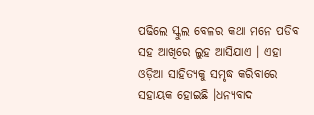ପଢିଲେ ସ୍କୁଲ ବେଳର କଥା ମନେ ପଡିବ ସହ ଆଖିରେ ଲୁହ ଆସିଯାଏ । ଏହା ଓଡ଼ିଆ ସାହିତ୍ୟକୁ ସମୃଦ୍ଧ କରିବାରେ ସହାୟକ ହୋଇଛି ।ଧନ୍ୟବାଦ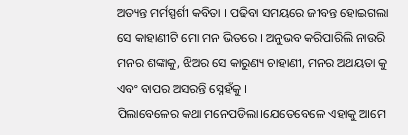ଅତ୍ୟନ୍ତ ମର୍ମସ୍ପର୍ଶୀ କବିତା । ପଢିବା ସମୟରେ ଜୀବନ୍ତ ହୋଇଗଲା ସେ କାହାଣୀଟି ମୋ ମନ ଭିତରେ । ଅନୁଭବ କରିପାରିଲି ନାଉରି ମନର ଶଙ୍କାକୁ, ଝିଅର ସେ କାରୁଣ୍ୟ ଚାହାଣୀ, ମନର ଅଥୟତା କୁ ଏବଂ ବାପର ଅସରନ୍ତି ସ୍ନେହଁକୁ ।
ପିଲାବେଳେର କଥା ମନେପଡିଲା।ଯେତେବେଳେ ଏହାକୁ ଆମେ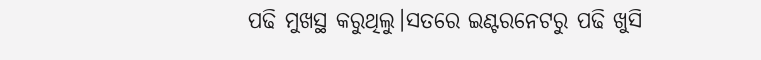ପଢି ମୁଖସ୍ଥ କରୁଥିଲୁ।ସତରେ ଇଣ୍ଟରନେଟରୁ ପଢି ଖୁସି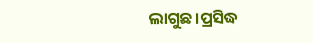ଲାଗୁଛ।ପ୍ରସିଦ୍ଧ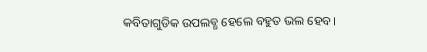କବିତାଗୁଡିକ ଉପଲବ୍ଧ ହେଲେ ବହୁତ ଭଲ ହେବ।